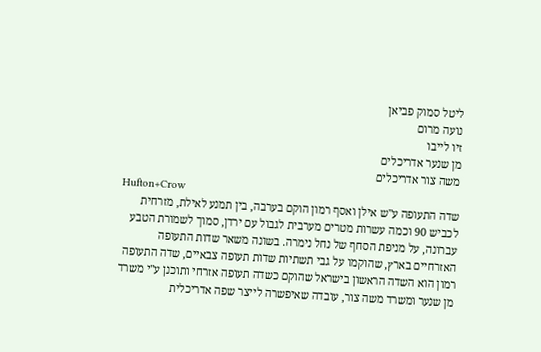ליטל סמוק פביאן
נועה מרום
זיו לייבו
מן שנער אדריכלים
משה צור אדריכלים
Hufton+Crow
שדה התעופה ע"ש אילן ואסף רמון הוקם בערבה, בין תמנע לאילת, מזרחית לכביש 90 וכמה עשרות מטרים מערבית לגבול עם ירדן, סמוך לשמורת הטבע עברונה, על מניפת הסחף של נחל נימרה. בשונה משאר שדות התעופה האזרחיים בארץ, שהוקמו על גבי תשתיות שדות תעופה צבאיים, שדה התעופה רמון הוא השדה הראשון בישראל שהוקם כשדה תעופה אזרחי ותוכנן ע"י משרד מן שנער ומשרד משה צור, עובדה שאיפשרה לייצר שפה אדריכלית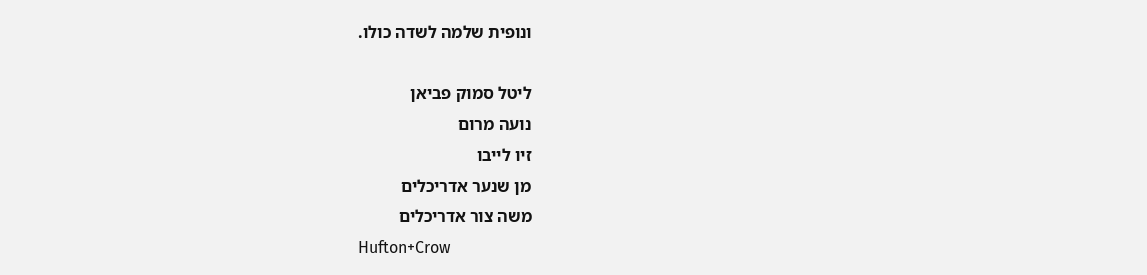ונופית שלמה לשדה כולו.

ליטל סמוק פביאן
נועה מרום
זיו לייבו
מן שנער אדריכלים
משה צור אדריכלים
Hufton+Crow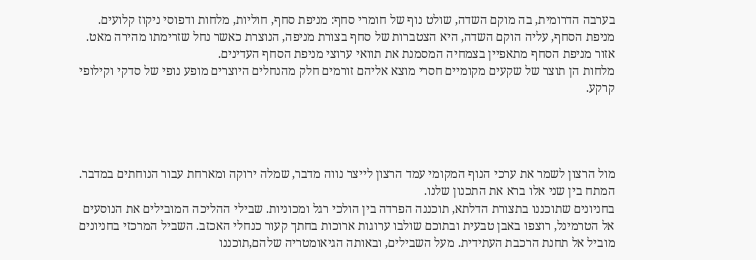בערבה הדרומית, בה מוקם השדה, שולט נוף של חומרי סחף: מניפת סחף, חוליות, מלחות ודפוסי ניקוז קלועים. מניפת הסחף, עליה הוקם השדה, היא הצטברות של סחף בצורת מניפה, הנוצרת כאשר נחל שזרימתו מהירה מאט. אזור מניפת הסחף מתאפיין בצמחיה המסמנת את תוואי ערוצי מניפת הסחף העדינים.
מלחות הן תוצר של שקעים מקומיים חסרי מוצא אליהם זורמים חלק מהנחלים היוצרים מופע נופי של סדקי וקילופי קרקע.




מול הרצון לשמר את ערכי הנוף המקומי עמד הרצון לייצר נווה מדבר, שמלה ירוקה ומארחת עבור הנוחתים במדבר. המתח בין שני אלו ברא את התכנון שלנו.
בחניונים שתוכננו בתצורת הדלתא, תוכננה הפרדה בין הולכי רגל ומכוניות. שבילי ההליכה המובילים את הנוסעים אל הטרמינל, רוצפו באבן טבעית ובתוכם שולבו ערוגות ארוכות בחתך קעור כנחלי האכזב. השביל המרכזי בחניונים מוביל אל תחנת הרכבת העתידית. מעל השבילים, ובאותה הגיאומטריה שלהם,תוכננו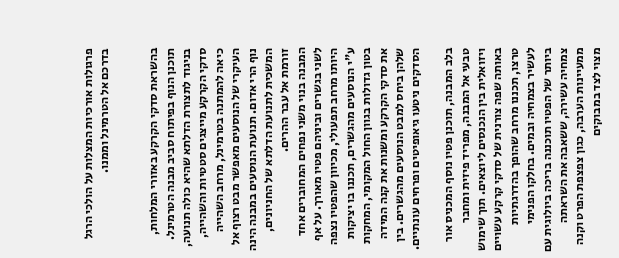פרגולות אורכיות המצלות על הולכי הרגל בדרכם אל הטרמינל וממנו.


בהשראת סדקי הקרקע באזורי המלחות, תוכנן הנוף בפיתוח סביב מבנה הטרמינל. בניגוד לתצורת הדלתא שהיא כולה תנועה, סדקי הקרקע מייצגים סטטיות והשהייה, כיאה להמתנה בטרמינל, מרחב השהייה העיקרי של הנוסעים מאפשר מבט רצוף אל נוף הרי אדום. תנועת הנוסעים במבנה הינה המשכית לתנועת הדלתא של החניונים, זורמת אל עבר ההרים.
המבנה בנוי משני נפחים המחוברים אחד לשני בגשרים וביניהם פטיו מאורך. על אף היותו מרחב תפעולי, מכיוון שהפטיו נצפה ע"י הנוסעים מהגשרים, תכננו בו יציקות בטון גדולות בגוון החול המקומי, המחקות את סדקי הקרקע ומשנות את קנה המידה שלהן ביחס למבט הנוסעים מהגשרים. בין הסדקים ניטעו גיאופיטים ופרחים עונתיים.

בלב המבנה, תוכנן פטיו נוסף המכניס אור טבעי אל המבנה, מפריד פיזית ומחבר ויזואלית בין הנכנסים ליוצאים. תוך שימוש באותה שפה צורנית של סדקי קרקע עשויים טרצו, תכננו מרחב שהופך בהדרגתיות לעשיר בצמחיה ובמים. בחלקו הפנימי ביותר של הפטיו תוכננה בריכה ביולוגית עם צמחיה עשירה, ששאבה את השראתה ממעיינות הערבה, כגון צפצפת הפרט וקנה מצוי לצד במבוקים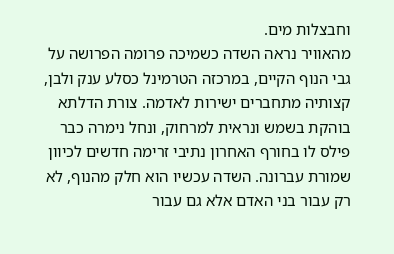וחבצלות מים.
מהאוויר נראה השדה כשמיכה פרומה הפרושה על גבי הנוף הקיים, במרכזה הטרמינל כסלע ענק ולבן, קצותיה מתחברים ישירות לאדמה. צורת הדלתא בוהקת בשמש ונראית למרחוק, ונחל נימרה כבר פילס לו בחורף האחרון נתיבי זרימה חדשים לכיוון שמורת עברונה. השדה עכשיו הוא חלק מהנוף, לא רק עבור בני האדם אלא גם עבור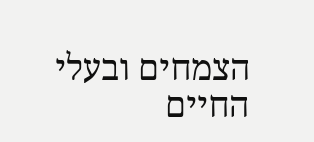הצמחים ובעלי החיים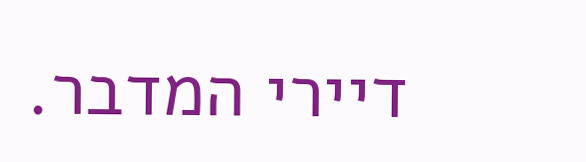דיירי המדבר.